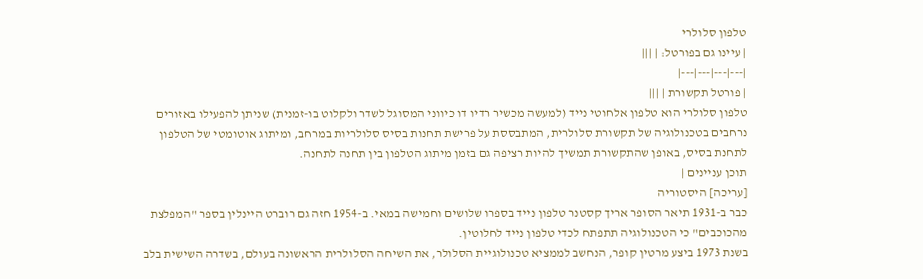טלפון סלולרי
| עיינו גם בפורטל: | |||
|---|---|---|---|
| פורטל תקשורת | |||
טלפון סלולרי הוא טלפון אלחוטי נייד (למעשה מכשיר רדיו דו כיווני המסוגל לשדר ולקלוט בו-זמנית) שניתן להפעילו באזורים נרחבים בטכנולוגיה של תקשורת סלולרית, המתבססת על פרישת תחנות בסיס סלולריות במרחב, ומיתוג אוטומטי של הטלפון לתחנת בסיס, באופן שהתקשורת תמשיך להיות רציפה גם בזמן מיתוג הטלפון בין תחנה לתחנה.
תוכן עניינים |
[עריכה] היסטוריה
כבר ב-1931 תיאר הסופר אריך קסטנר טלפון נייד בספרו שלושים וחמישה במאי. ב-1954 חזה גם רוברט היינלין בספר "המפלצת מהכוכבים" כי הטכנולוגיה תתפתח לכדי טלפון נייד לחלוטין.
בשנת 1973 ביצע מרטין קופר, הנחשב לממציא טכנולוגיית הסלולר, את השיחה הסלולרית הראשונה בעולם, בשדרה השישית בלב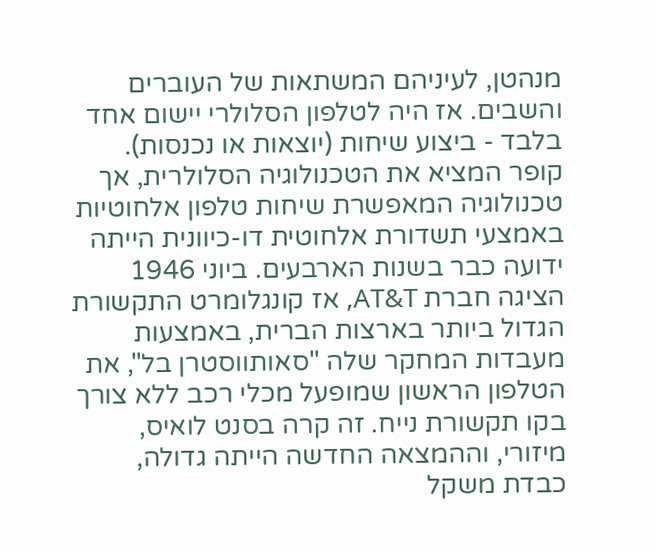מנהטן, לעיניהם המשתאות של העוברים והשבים. אז היה לטלפון הסלולרי יישום אחד בלבד - ביצוע שיחות (יוצאות או נכנסות).
קופר המציא את הטכנולוגיה הסלולרית, אך טכנולוגיה המאפשרת שיחות טלפון אלחוטיות באמצעי תשדורת אלחוטית דו-כיוונית הייתה ידועה כבר בשנות הארבעים. ביוני 1946 הציגה חברת AT&T, אז קונגלומרט התקשורת הגדול ביותר בארצות הברית, באמצעות מעבדות המחקר שלה "סאותווסטרן בל", את הטלפון הראשון שמופעל מכלי רכב ללא צורך בקו תקשורת נייח. זה קרה בסנט לואיס, מיזורי, וההמצאה החדשה הייתה גדולה, כבדת משקל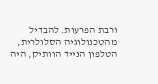ורבת הפרעות. להבדיל מהטכנולוגיה הסלולרית, הטלפון הנייד הוותיק, היה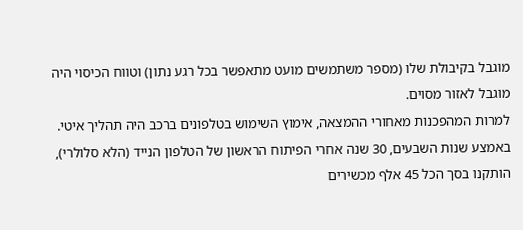מוגבל בקיבולת שלו (מספר משתמשים מועט מתאפשר בכל רגע נתון) וטווח הכיסוי היה מוגבל לאזור מסוים.
למרות המהפכנות מאחורי ההמצאה, אימוץ השימוש בטלפונים ברכב היה תהליך איטי. באמצע שנות השבעים, 30 שנה אחרי הפיתוח הראשון של הטלפון הנייד (הלא סלולרי), הותקנו בסך הכל 45 אלף מכשירים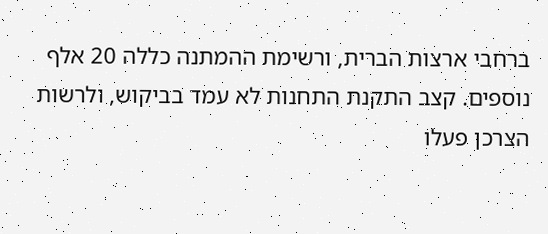ברחבי ארצות הברית, ורשימת ההמתנה כללה 20 אלף נוספים. קצב התקנת התחנות לא עמד בביקוש, ולרשות הצרכן פעלו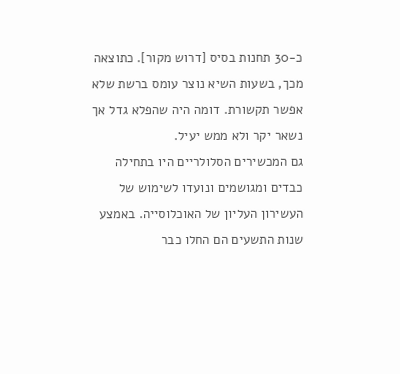כ-30 תחנות בסיס [דרוש מקור]. כתוצאה מכך, בשעות השיא נוצר עומס ברשת שלא אפשר תקשורת. דומה היה שהפלא גדל אך נשאר יקר ולא ממש יעיל.
גם המכשירים הסלולריים היו בתחילה כבדים ומגושמים ונועדו לשימוש של העשירון העליון של האוכלוסייה. באמצע שנות התשעים הם החלו כבר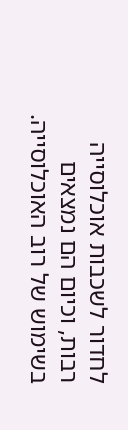לחדור לשכבות אוכלוסייה רבות, וכיום הם נמצאים בשימוש של רוב האוכלוסייה.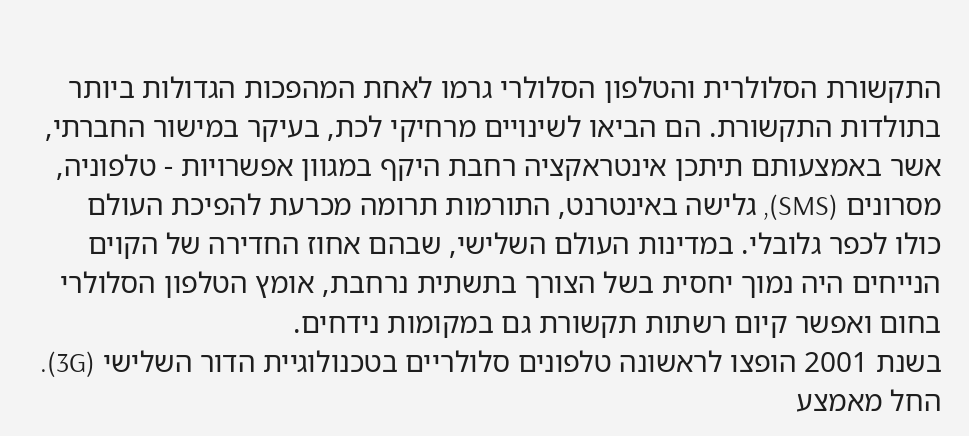התקשורת הסלולרית והטלפון הסלולרי גרמו לאחת המהפכות הגדולות ביותר בתולדות התקשורת. הם הביאו לשינויים מרחיקי לכת, בעיקר במישור החברתי, אשר באמצעותם תיתכן אינטראקציה רחבת היקף במגוון אפשרויות - טלפוניה, מסרונים (SMS), גלישה באינטרנט, התורמות תרומה מכרעת להפיכת העולם כולו לכפר גלובלי. במדינות העולם השלישי, שבהם אחוז החדירה של הקוים הנייחים היה נמוך יחסית בשל הצורך בתשתית נרחבת, אומץ הטלפון הסלולרי בחום ואפשר קיום רשתות תקשורת גם במקומות נידחים.
בשנת 2001 הופצו לראשונה טלפונים סלולריים בטכנולוגיית הדור השלישי (3G). החל מאמצע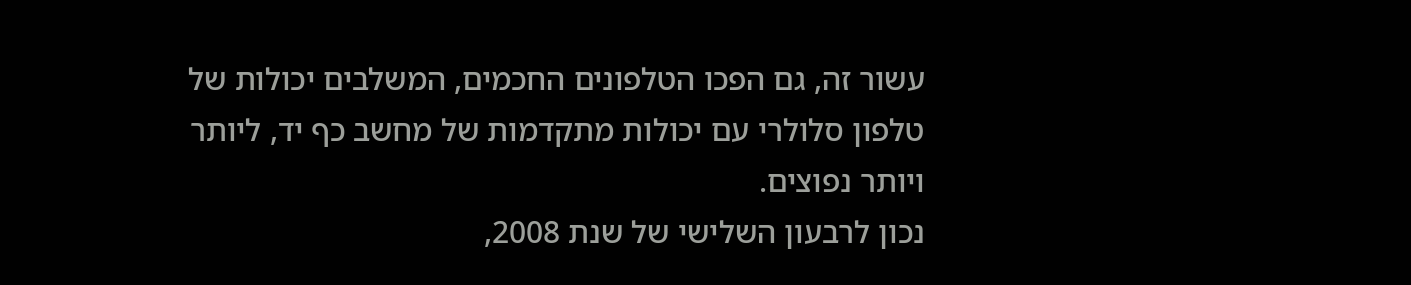עשור זה, גם הפכו הטלפונים החכמים, המשלבים יכולות של טלפון סלולרי עם יכולות מתקדמות של מחשב כף יד, ליותר ויותר נפוצים.
נכון לרבעון השלישי של שנת 2008,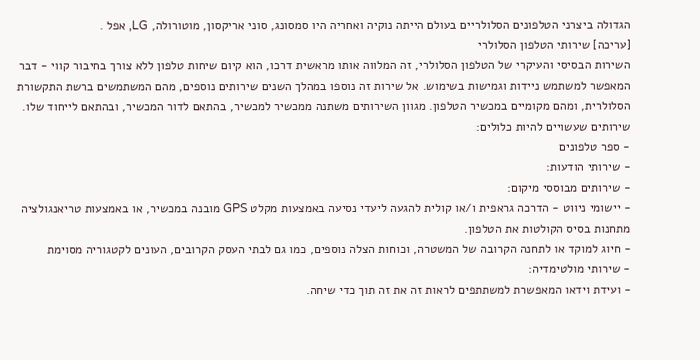הגדולה ביצרני הטלפונים הסלולריים בעולם הייתה נוקיה ואחריה היו סמסונג, סוני אריקסון, מוטורולה, LG, אפל .
[עריכה] שירותי הטלפון הסלולרי
השירות הבסיסי והעיקרי של הטלפון הסלולרי, זה המלווה אותו מראשית דרכו, הוא קיום שיחות טלפון ללא צורך בחיבור קווי - דבר המאפשר למשתמש ניידות וגמישות בשימוש. אל שירות זה נוספו במהלך השנים שירותים נוספים, מהם המשתמשים ברשת התקשורת הסלולרית, ומהם מקומיים במכשיר הטלפון. מגוון השירותים משתנה ממכשיר למכשיר, בהתאם לדור המכשיר, ובהתאם לייחוד שלו. שירותים שעשויים להיות כלולים:
- ספר טלפונים
- שירותי הודעות:
- שירותים מבוססי מיקום:
- יישומי ניווט - הדרכה גראפית ו/או קולית להגעה ליעדי נסיעה באמצעות מקלט GPS מובנה במכשיר, או באמצעות טריאנגולציה מתחנות בסיס הקולטות את הטלפון.
- חיוג למוקד או לתחנה הקרובה של המשטרה, וכוחות הצלה נוספים, כמו גם לבתי העסק הקרובים, העונים לקטגוריה מסוימת
- שירותי מולטימדיה:
- ועידת וידאו המאפשרת למשתתפים לראות זה את זה תוך כדי שיחה.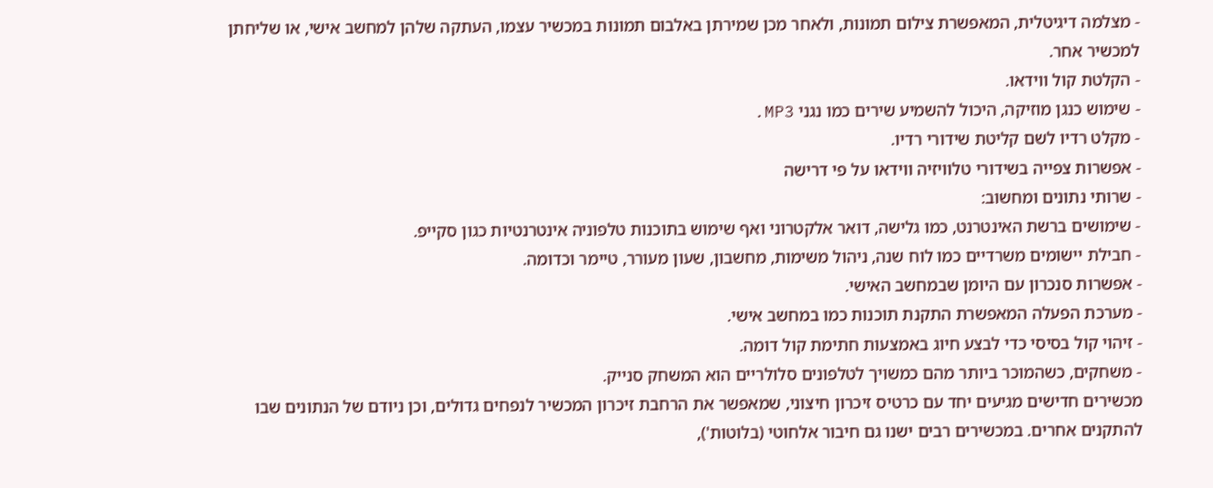- מצלמה דיגיטלית, המאפשרת צילום תמונות, ולאחר מכן שמירתן באלבום תמונות במכשיר עצמו, העתקה שלהן למחשב אישי, או שליחתן למכשיר אחר.
- הקלטת קול ווידאו.
- שימוש כנגן מוזיקה, היכול להשמיע שירים כמו נגני MP3.
- מקלט רדיו לשם קליטת שידורי רדיו.
- אפשרות צפייה בשידורי טלוויזיה ווידאו על פי דרישה
- שרותי נתונים ומחשוב:
- שימושים ברשת האינטרנט, כמו גלישה, דואר אלקטרוני ואף שימוש בתוכנות טלפוניה אינטרנטיות כגון סקייפ.
- חבילת יישומים משרדיים כמו לוח שנה, ניהול משימות, מחשבון, שעון מעורר, טיימר וכדומה.
- אפשרות סנכרון עם היומן שבמחשב האישי.
- מערכת הפעלה המאפשרת התקנת תוכנות כמו במחשב אישי.
- זיהוי קול בסיסי כדי לבצע חיוג באמצעות חתימת קול דומה.
- משחקים, כשהמוכר ביותר מהם כמשויך לטלפונים סלולריים הוא המשחק סנייק.
מכשירים חדישים מגיעים יחד עם כרטיס זיכרון חיצוני, שמאפשר את הרחבת זיכרון המכשיר לנפחים גדולים, וכן ניודם של הנתונים שבו להתקנים אחרים. במכשירים רבים ישנו גם חיבור אלחוטי (בלוטות'),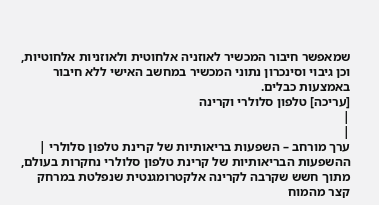שמאפשר חיבור המכשיר לאוזניה אלחוטית ולאוזניות אלחוטיות, וכן גיבוי וסינכרון נתוני המכשיר במחשב האישי ללא חיבור באמצעות כבלים.
[עריכה] טלפון סלולרי וקרינה
|
|
ערך מורחב – השפעות בריאותיות של קרינת טלפון סלולרי |
ההשפעות הבריאותיות של קרינת טלפון סלולרי נחקרות בעולם, מתוך חשש שקרבה לקרינה אלקטרומגנטית שנפלטת במרחק קצר מהמוח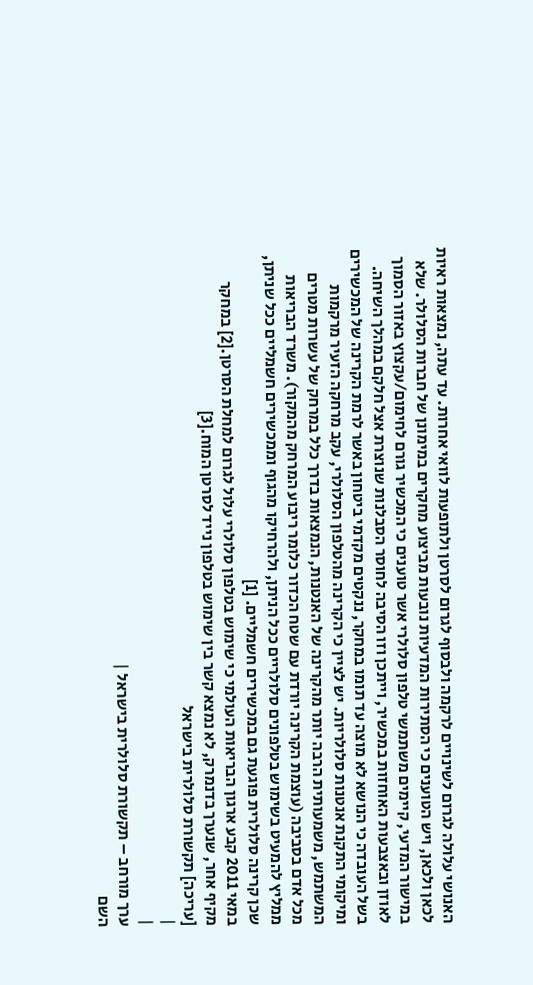האנושי עלולה לגרום לשינויים לרקמה ולבסוף לגרום לסרטן ולתופעות לוואי אחרות. עד עתה, נמצאות ראיות לכאן ולכאן, ויש הטוענים כי הסתירות המדעיות נובעות מביצוע מחקרים במימונן של חברות הסלולר. שלא במישור המדעי, קיימים משתמשי טלפון סלולרי אשר טוענים כי המכשיר גורם לחימום/עקצוץ באזור הסמוך לאוזן ובאצבעות האוחזות במכשיר, וייתכן וזו הסיבה לחוסר הסבלנות שנוצרת אצל חלקם במהלך השיחה.
בשל העובדה כי הנושא לא מוצה עד תומו במחקר, ננקטים מקדמי ביטחון באשר לרמת הקרינה של המכשירים ומיקומי התקנת אנטנות סלולריות. יש לציין כי הקרינה מהטלפון הסלולרי, עקב מרחקה הזעיר מרקמות המשתמש, משמעותית הרבה יותר מהקרינה של האנטנות, הנמצאות בדרך כלל במרחק של עשרות מטרים מכל אדם בסביבה (עוצמת הקרינה יורדת עם שטח הכדור כלומר ריבוע המרחק מהמקור). משרד הבריאות ממליץ להמעיט בשימוש בטלפונים סלולריים ככל הניתן, ולהרחיקו מהגוף וממכשירים חשמליים ככל שניתן, שכן קרינה סלולרית פוגעת גם במכשירים חשמליים. [1]
במאי 2011 קבע ארגון הבריאות העולמי כי שימוש בטלפון סלולרי עלול לגרום למחלת הסרטן.[2] במחקר מקיף אחר, שנערך בדנמרק, לא נמצא קשר בין שימוש בטלפון נייד לסרטן המוח.[3]
[עריכה] תקשורת סלולרית בישראל
|
|
ערך מורחב – תקשורת סלולרית בישראל |
השם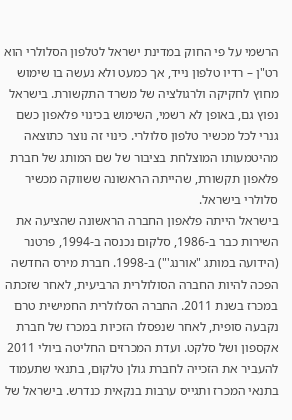הרשמי על פי החוק במדינת ישראל לטלפון הסלולרי הוא רט"ן – רדיו טלפון נייד, אך כמעט ולא נעשה בו שימוש מחוץ לחקיקה ולרגולציה של משרד התקשורת. בישראל נפוץ גם, באופן לא רשמי, השימוש בכינוי פלאפון כשם גנרי לכל מכשיר טלפון סלולרי. כינוי זה נוצר כתוצאה מהיטמעותו המוצלחת בציבור של שם המותג של חברת פלאפון תקשורת, שהייתה הראשונה ששווקה מכשיר סלולרי בישראל.
בישראל הייתה פלאפון החברה הראשונה שהציעה את השירות כבר ב-1986, סלקום נכנסה ב-1994, פרטנר (הידועה במותג "אורנג'") ב-1998. חברת מירס החדשה הפכה להיות החברה הסולולרית הרביעית, לאחר שזכתה במכרז בשנת 2011. החברה הסלולרית החמישית טרם נקבעה סופית, לאחר שנפסלו הזכיות במכרז של חברת אקספון ושל סלקט. ועדת המכרזים החליטה ביולי 2011 להעביר את הזכייה לחברת גולן טלקום, בתנאי שתעמוד בתנאי המכרז ותגייס ערבות בנקאית כנדרש. בישראל של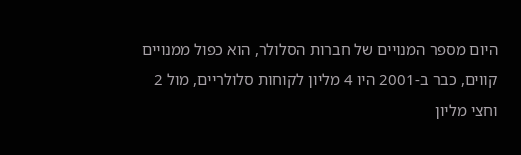היום מספר המנויים של חברות הסלולר, הוא כפול ממנויים קווים, כבר ב-2001 היו 4 מליון לקוחות סלולריים, מול 2 וחצי מליון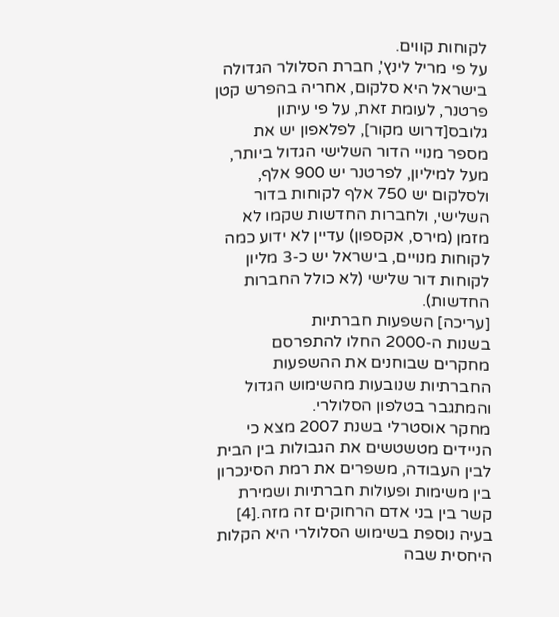לקוחות קווים.
על פי מריל לינץ', חברת הסלולר הגדולה בישראל היא סלקום, אחריה בהפרש קטן פרטנר, לעומת זאת, על פי עיתון גלובס[דרוש מקור], לפלאפון יש את מספר מנויי הדור השלישי הגדול ביותר, מעל למיליון, לפרטנר יש 900 אלף, ולסלקום יש 750 אלף לקוחות בדור השלישי, ולחברות החדשות שקמו לא מזמן (מירס, אקספון) עדיין לא ידוע כמה לקוחות מנויים, בישראל יש כ-3 מליון לקוחות דור שלישי (לא כולל החברות החדשות).
[עריכה] השפעות חברתיות
בשנות ה-2000 החלו להתפרסם מחקרים שבוחנים את ההשפעות החברתיות שנובעות מהשימוש הגדול והמתגבר בטלפון הסלולרי.
מחקר אוסטרלי בשנת 2007 מצא כי הניידים מטשטשים את הגבולות בין הבית לבין העבודה, משפרים את רמת הסינכרון בין משימות ופעולות חברתיות ושמירת קשר בין בני אדם הרחוקים זה מזה.[4]
בעיה נוספת בשימוש הסלולרי היא הקלות היחסית שבה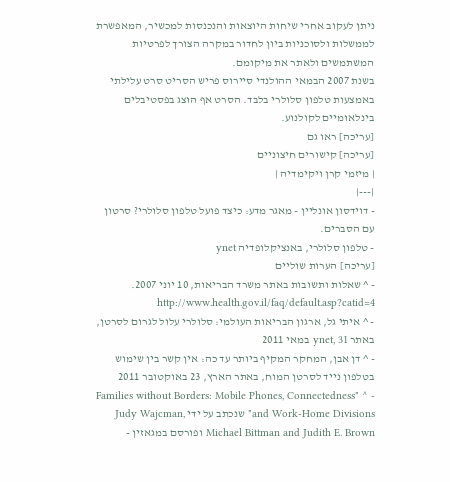ניתן לעקוב אחרי שיחות היוצאות והנכנסות למכשיר, המאפשרת לממשלות ולסוכניות ביון לחדור במקרה הצורך לפרטיות המשתמשים ולאתר את מיקומם.
בשנת 2007 הבמאי ההולנדי סיירוס פריש הסריט סרט עלילתי באמצעות טלפון סלולרי בלבד. הסרט אף הוצג בפסטיבלים בינלאומיים לקולנוע.
[עריכה] ראו גם
[עריכה] קישורים חיצוניים
| מיזמי קרן ויקימדיה |
|---|
- דוידסון אונליין - מאגר מדע: כיצד פועל טלפון סלולרי? סרטון עם הסברים.
- טלפון סלולרי, באנציקלופדיה ynet
[עריכה] הערות שוליים
- ^ שאלות ותשובות באתר משרד הבריאות, 10 יוני 2007. http://www.health.gov.il/faq/default.asp?catid=4
- ^ איתי גל, ארגון הבריאות העולמי: סלולרי עלול לגרום לסרטן, באתר ynet, 31 במאי 2011
- ^ דן אבן, המחקר המקיף ביותר עד כה: אין קשר בין שימוש בטלפון נייד לסרטן המוח, באתר הארץ, 23 באוקטובר 2011
- ^ "Families without Borders: Mobile Phones, Connectedness and Work-Home Divisions" שנכתב על ידי Judy Wajcman, Michael Bittman and Judith E. Brown ופורסם במגאזין -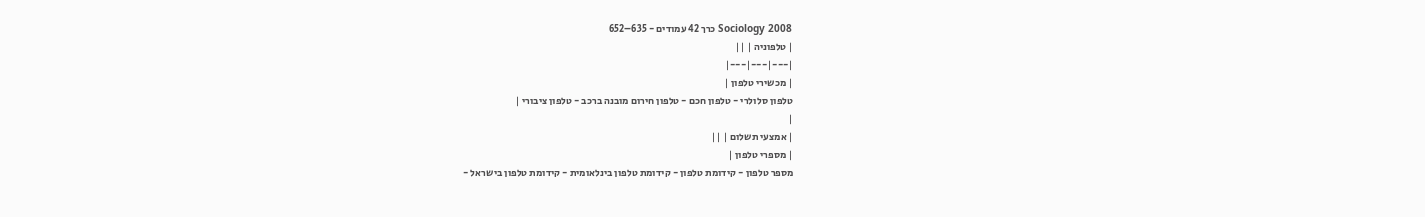Sociology 2008 כרך 42 עמודים - 635–652
| טלפוניה | ||
|---|---|---|
| מכשירי טלפון |
טלפון סלולרי - טלפון חכם - טלפון חירום מובנה ברכב - טלפון ציבורי |
|
| אמצעי תשלום | ||
| מספרי טלפון |
מספר טלפון - קידומת טלפון - קידומת טלפון בינלאומית - קידומת טלפון בישראל -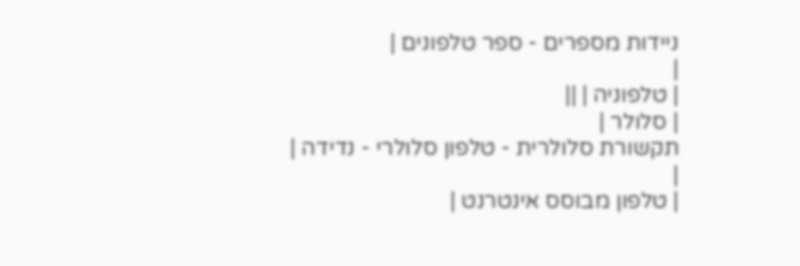ניידות מספרים - ספר טלפונים |
|
| טלפוניה | ||
| סלולר |
תקשורת סלולרית - טלפון סלולרי - נדידה |
|
| טלפון מבוסס אינטרנט |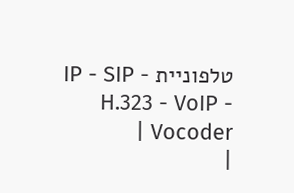טלפוניית IP - SIP - H.323 - VoIP - Vocoder |
|